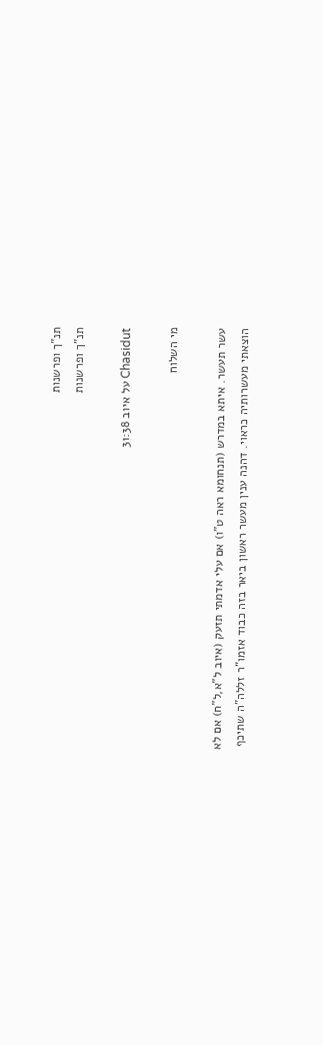תנ"ך ופרשנות
תנ"ך ופרשנות

Chasidut על איוב 31:38

מי השלוח

עשר תעשר. איתא במדרש (תנחומא ראה ט"ו) אם עלי אדמתי תזעק (איוב ל"א,ל"ח) אם לא הוצאתי מעשרותיה כראוי. דהנה ענין מעשר ראשון ביאר בזה כבוד אזמו"ר זללה"ה שתיכף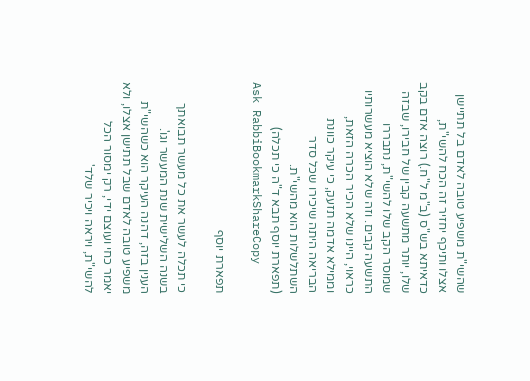שהשי"ת משפיע טובה לאדם בל תתיישן אצלו ותיכף יחזיר זה הכח להשי"ת, כדאיתא בש"ס (ב"מ ל"ח.) רוצה אדם בקב שלו, יותר מתשעה קבין של חבירו, שבזה שמוסר הקב שלו להשי"ת, נתבררו התשעה קבים. וזה שלא הוציא מעשרותיו כראוי, היינו שלא הכיר הכרה הזאת, וממילא אדמה תזעק, כי עיקר כוונת הבריאה היתה שיכירו שכל סדר השתלשלות הוא מהשי"ת.
(תפארת יוסף תבא ד"ה כי תכלה)
Ask RabbiBookmarkShareCopy

תפארת יוסף

כי תכלה לעשר את כל מעשר תבואתך בשנה השלישית שנת המעשר וגו'.
הענין בזה, דהנה העיקר הוא כשהשי"ת משפיע טובה לאדם שבל תתישן אצלו, ולא יאמר כחי ועוצם ידי, רק ימסור הכל להשי"ת, ויראה ויכיר שלד'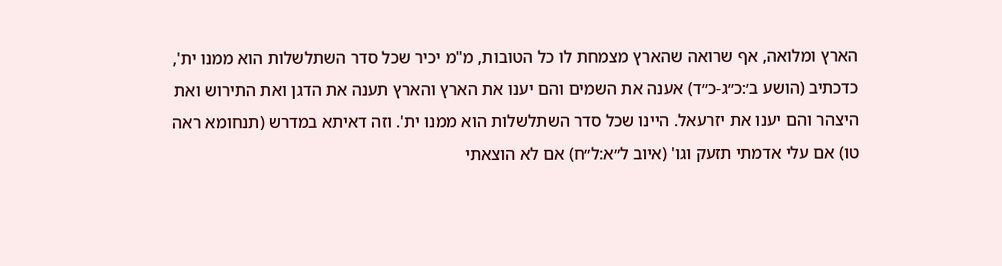הארץ ומלואה, אף שרואה שהארץ מצמחת לו כל הטובות, מ"מ יכיר שכל סדר השתלשלות הוא ממנו ית', כדכתיב (הושע ב׳:כ״ג-כ״ד) אענה את השמים והם יענו את הארץ והארץ תענה את הדגן ואת התירוש ואת היצהר והם יענו את יזרעאל. היינו שכל סדר השתלשלות הוא ממנו ית'. וזה דאיתא במדרש (תנחומא ראה טו) אם עלי אדמתי תזעק וגו' (איוב ל״א:ל״ח) אם לא הוצאתי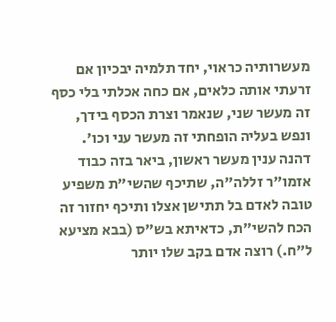מעשרותיה כראוי, יחד תלמיה יבכיון אם זרעתי אותה כלאים, אם כחה אכלתי בלי כסף זה מעשר שני, שנאמר וצרת הכסף בידך, ונפש בעליה הופחתי זה מעשר עני וכו'. דהנה ענין מעשר ראשון, ביאר בזה כבוד אזמו"ר זללה"ה, שתיכף שהשי"ת משפיע טובה לאדם בל תתישן אצלו ותיכף יחזור זה הכח להשי"ת, כדאיתא בש"ס (בבא מציעא ל"ח.) רוצה אדם בקב שלו יותר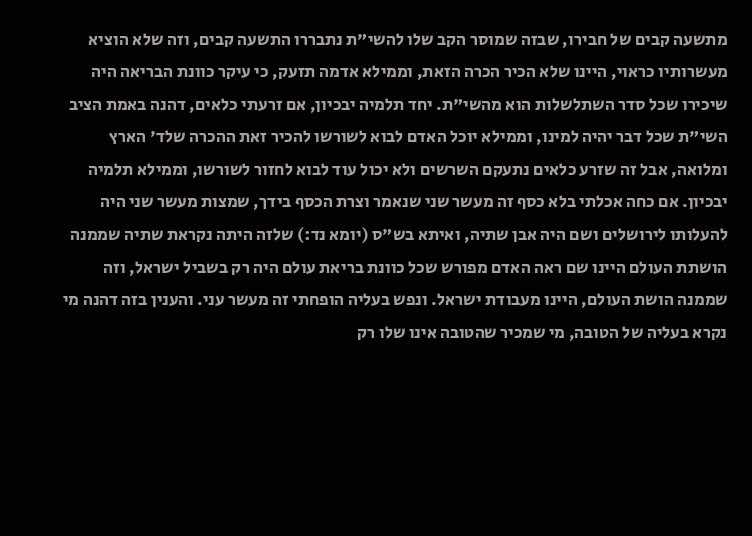מתשעה קבים של חבירו, שבזה שמוסר הקב שלו להשי"ת נתבררו התשעה קבים, וזה שלא הוציא מעשרותיו כראוי, היינו שלא הכיר הכרה הזאת, וממילא אדמה תזעק, כי עיקר כוונת הבריאה היה שיכירו שכל סדר השתלשלות הוא מהשי"ת. יחד תלמיה יבכיון, אם זרעתי כלאים, דהנה באמת הציב השי"ת שכל דבר יהיה למינו, וממילא יוכל האדם לבוא לשורשו להכיר זאת ההכרה שלד' הארץ ומלואה, אבל זה שזרע כלאים נתעקם השרשים ולא יכול עוד לבוא לחזור לשורשו, וממילא תלמיה יבכיון. אם כחה אכלתי בלא כסף זה מעשר שני שנאמר וצרת הכסף בידך, שמצות מעשר שני היה להעלותו לירושלים ושם היה אבן שתיה, ואיתא בש"ס (יומא נד:) שלזה היתה נקראת שתיה שממנה הושתת העולם היינו שם ראה האדם מפורש שכל כוונת בריאת עולם היה רק בשביל ישראל, וזה שממנה הושת העולם, היינו מעבודת ישראל. ונפש בעליה הופחתי זה מעשר עני. והענין בזה דהנה מי נקרא בעליה של הטובה, מי שמכיר שהטובה אינו שלו רק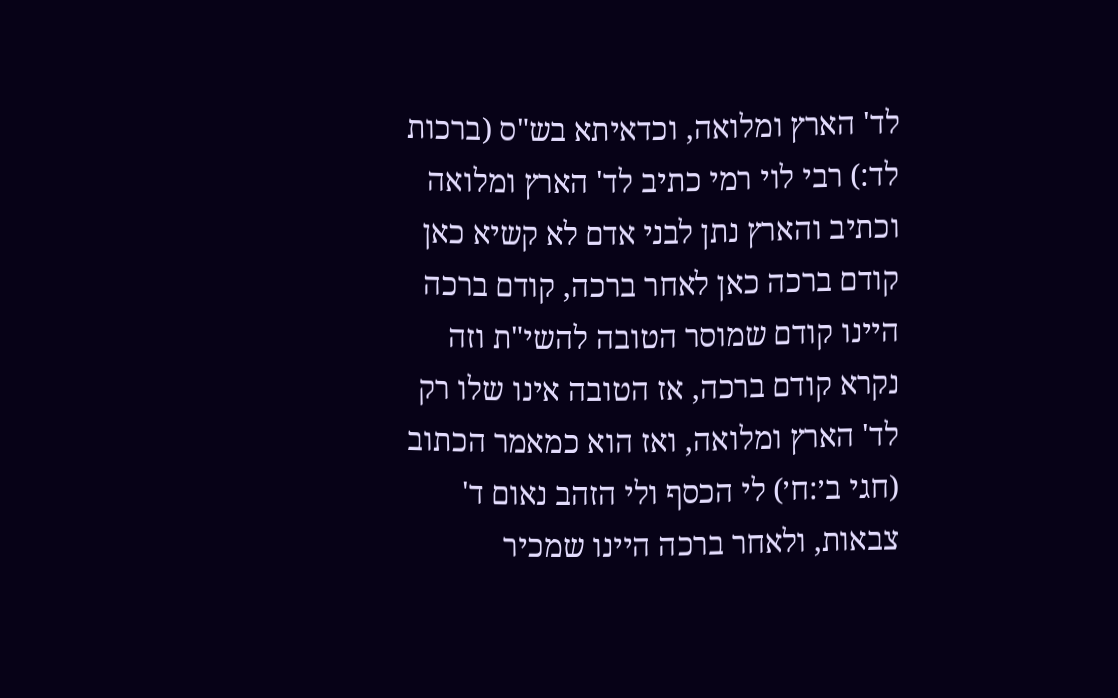לד' הארץ ומלואה, וכדאיתא בש"ס (ברכות לד:) רבי לוי רמי כתיב לד' הארץ ומלואה וכתיב והארץ נתן לבני אדם לא קשיא כאן קודם ברכה כאן לאחר ברכה, קודם ברכה היינו קודם שמוסר הטובה להשי"ת וזה נקרא קודם ברכה, אז הטובה אינו שלו רק לד' הארץ ומלואה, ואז הוא כמאמר הכתוב (חגי ב׳:ח׳) לי הכסף ולי הזהב נאום ד' צבאות, ולאחר ברכה היינו שמכיר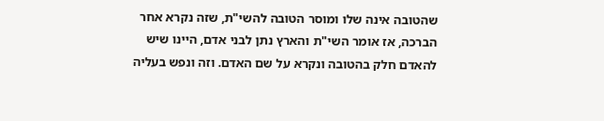שהטובה אינה שלו ומוסר הטובה להשי"ת, שזה נקרא אחר הברכה, אז אומר השי"ת והארץ נתן לבני אדם, היינו שיש להאדם חלק בהטובה ונקרא על שם האדם. וזה ונפש בעליה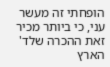הופחתי זה מעשר עני, כי ביותר מכיר זאת ההכרה שלד' הארץ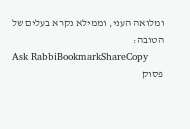ומלואה העני, וממילא נקרא בעלים של הטובה:
Ask RabbiBookmarkShareCopy
פסוק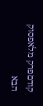קודםפרק מלאפסוק הבא